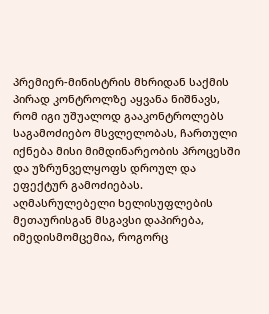პრემიერ-მინისტრის მხრიდან საქმის პირად კონტროლზე აყვანა ნიშნავს, რომ იგი უშუალოდ გააკონტროლებს საგამოძიებო მსვლელობას, ჩართული იქნება მისი მიმდინარეობის პროცესში და უზრუნველყოფს დროულ და ეფექტურ გამოძიებას. აღმასრულებელი ხელისუფლების მეთაურისგან მსგავსი დაპირება, იმედისმომცემია, როგორც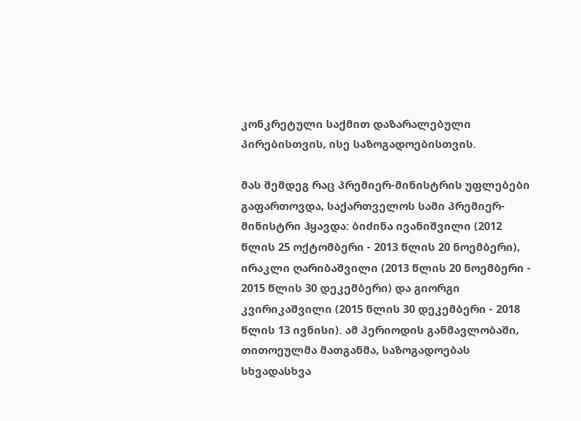კონკრეტული საქმით დაზარალებული პირებისთვის, ისე საზოგადოებისთვის.

მას შემდეგ რაც პრემიერ-მინისტრის უფლებები გაფართოვდა, საქართველოს სამი პრემიერ-მინისტრი ჰყავდა: ბიძინა ივანიშვილი (2012 წლის 25 ოქტომბერი - 2013 წლის 20 ნოემბერი), ირაკლი ღარიბაშვილი (2013 წლის 20 ნოემბერი - 2015 წლის 30 დეკემბერი) და გიორგი კვირიკაშვილი (2015 წლის 30 დეკემბერი - 2018 წლის 13 ივნისი). ამ პერიოდის განმავლობაში, თითოეულმა მათგანმა, საზოგადოებას სხვადასხვა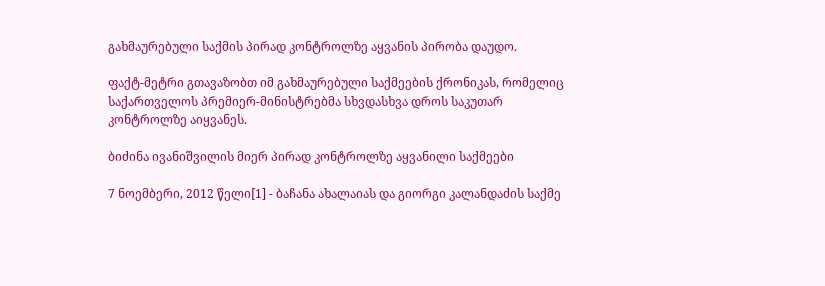გახმაურებული საქმის პირად კონტროლზე აყვანის პირობა დაუდო.

ფაქტ-მეტრი გთავაზობთ იმ გახმაურებული საქმეების ქრონიკას, რომელიც საქართველოს პრემიერ-მინისტრებმა სხვდასხვა დროს საკუთარ კონტროლზე აიყვანეს.

ბიძინა ივანიშვილის მიერ პირად კონტროლზე აყვანილი საქმეები

7 ნოემბერი, 2012 წელი[1] - ბაჩანა ახალაიას და გიორგი კალანდაძის საქმე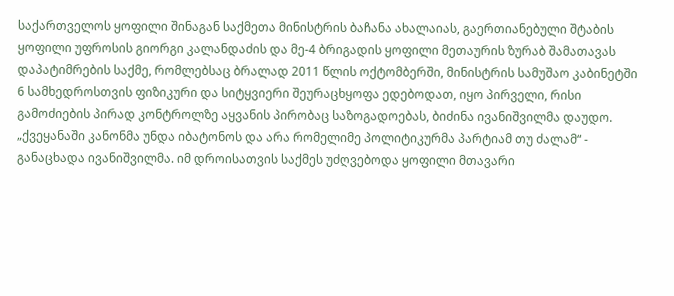საქართველოს ყოფილი შინაგან საქმეთა მინისტრის ბაჩანა ახალაიას, გაერთიანებული შტაბის ყოფილი უფროსის გიორგი კალანდაძის და მე-4 ბრიგადის ყოფილი მეთაურის ზურაბ შამათავას დაპატიმრების საქმე, რომლებსაც ბრალად 2011 წლის ოქტომბერში, მინისტრის სამუშაო კაბინეტში 6 სამხედროსთვის ფიზიკური და სიტყვიერი შეურაცხყოფა ედებოდათ, იყო პირველი, რისი გამოძიების პირად კონტროლზე აყვანის პირობაც საზოგადოებას, ბიძინა ივანიშვილმა დაუდო. „ქვეყანაში კანონმა უნდა იბატონოს და არა რომელიმე პოლიტიკურმა პარტიამ თუ ძალამ“ - განაცხადა ივანიშვილმა. იმ დროისათვის საქმეს უძღვებოდა ყოფილი მთავარი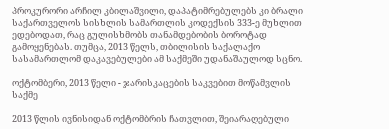პროკურორი არჩილ კბილაშვილი, დაპატიმრებულებს კი ბრალი საქართველოს სისხლის სამართლის კოდექსის 333-ე მუხლით ედებოდათ, რაც გულისხმობს თანამდებობის ბოროტად გამოყენებას. თუმცა, 2013 წელს, თბილისის საქალაქო სასამართლომ დაკავებულები ამ საქმეში უდანაშაულოდ სცნო.

ოქტომბერი, 2013 წელი - ჯარისკაცების საკვებით მოწამვლის საქმე

2013 წლის ივნისიდან ოქტომბრის ჩათვლით, შეიარაღებული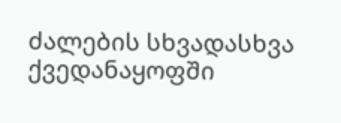ძალების სხვადასხვა ქვედანაყოფში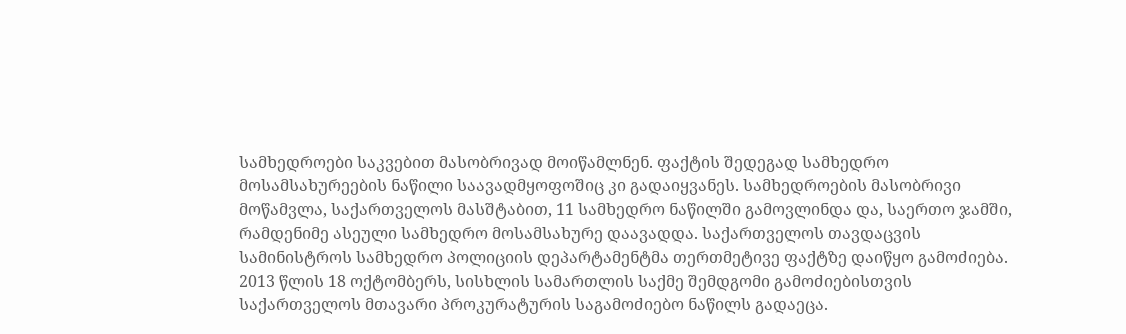სამხედროები საკვებით მასობრივად მოიწამლნენ. ფაქტის შედეგად სამხედრო მოსამსახურეების ნაწილი საავადმყოფოშიც კი გადაიყვანეს. სამხედროების მასობრივი მოწამვლა, საქართველოს მასშტაბით, 11 სამხედრო ნაწილში გამოვლინდა და, საერთო ჯამში, რამდენიმე ასეული სამხედრო მოსამსახურე დაავადდა. საქართველოს თავდაცვის სამინისტროს სამხედრო პოლიციის დეპარტამენტმა თერთმეტივე ფაქტზე დაიწყო გამოძიება. 2013 წლის 18 ოქტომბერს, სისხლის სამართლის საქმე შემდგომი გამოძიებისთვის საქართველოს მთავარი პროკურატურის საგამოძიებო ნაწილს გადაეცა.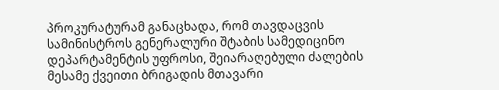პროკურატურამ განაცხადა, რომ თავდაცვის სამინისტროს გენერალური შტაბის სამედიცინო დეპარტამენტის უფროსი, შეიარაღებული ძალების მესამე ქვეითი ბრიგადის მთავარი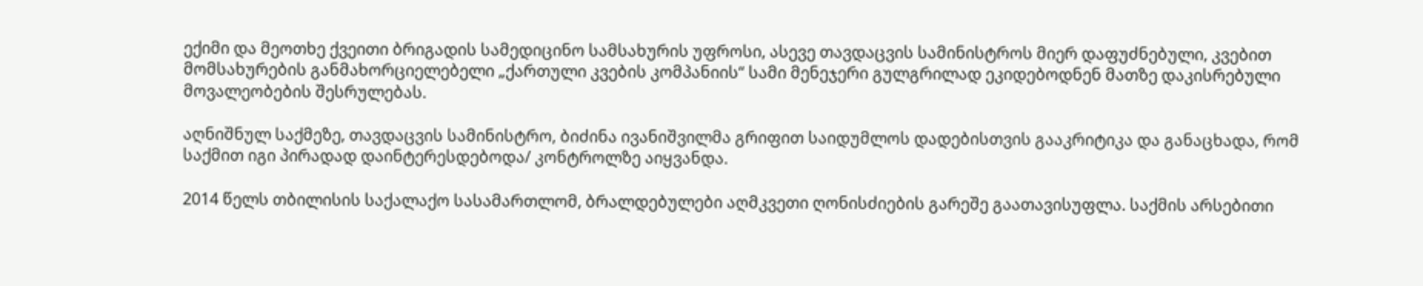ექიმი და მეოთხე ქვეითი ბრიგადის სამედიცინო სამსახურის უფროსი, ასევე თავდაცვის სამინისტროს მიერ დაფუძნებული, კვებით მომსახურების განმახორციელებელი „ქართული კვების კომპანიის“ სამი მენეჯერი გულგრილად ეკიდებოდნენ მათზე დაკისრებული მოვალეობების შესრულებას.

აღნიშნულ საქმეზე, თავდაცვის სამინისტრო, ბიძინა ივანიშვილმა გრიფით საიდუმლოს დადებისთვის გააკრიტიკა და განაცხადა, რომ საქმით იგი პირადად დაინტერესდებოდა/ კონტროლზე აიყვანდა.

2014 წელს თბილისის საქალაქო სასამართლომ, ბრალდებულები აღმკვეთი ღონისძიების გარეშე გაათავისუფლა. საქმის არსებითი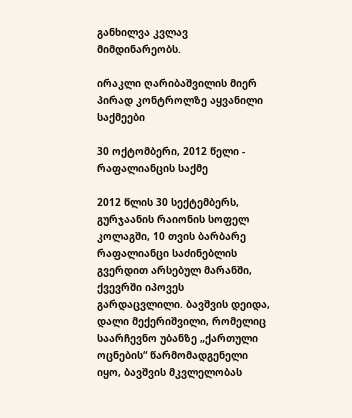განხილვა კვლავ მიმდინარეობს.

ირაკლი ღარიბაშვილის მიერ პირად კონტროლზე აყვანილი საქმეები

30 ოქტომბერი, 2012 წელი - რაფალიანცის საქმე

2012 წლის 30 სექტემბერს, გურჯაანის რაიონის სოფელ კოლაგში, 10 თვის ბარბარე რაფალიანცი საძინებლის გვერდით არსებულ მარანში, ქვევრში იპოვეს გარდაცვლილი. ბავშვის დეიდა, დალი მექერიშვილი, რომელიც საარჩევნო უბანზე „ქართული ოცნების“ წარმომადგენელი იყო, ბავშვის მკვლელობას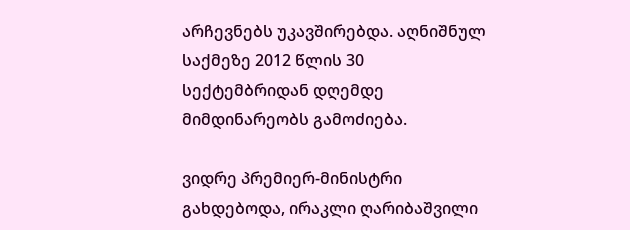არჩევნებს უკავშირებდა. აღნიშნულ საქმეზე 2012 წლის 30 სექტემბრიდან დღემდე მიმდინარეობს გამოძიება.

ვიდრე პრემიერ-მინისტრი გახდებოდა, ირაკლი ღარიბაშვილი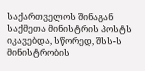საქართველოს შინაგან საქმეთა მინისტრის პოსტს იკავებდა, სწორედ, შსს-ს მინისტრობის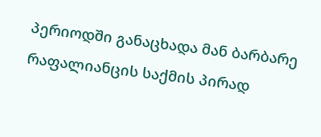პერიოდში განაცხადა მან ბარბარე რაფალიანცის საქმის პირად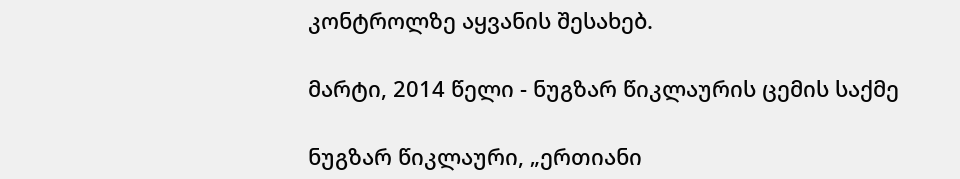კონტროლზე აყვანის შესახებ.

მარტი, 2014 წელი - ნუგზარ წიკლაურის ცემის საქმე

ნუგზარ წიკლაური, „ერთიანი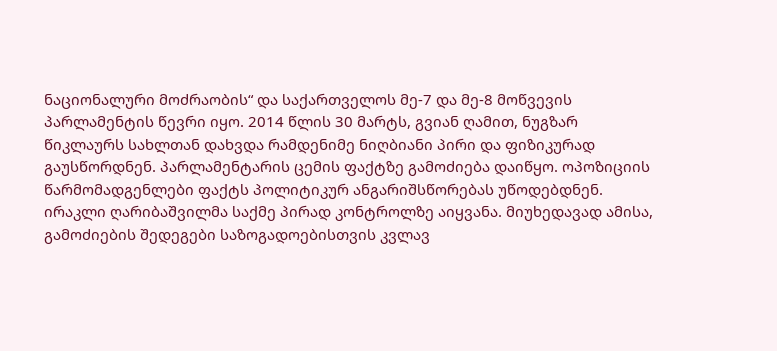ნაციონალური მოძრაობის“ და საქართველოს მე-7 და მე-8 მოწვევის პარლამენტის წევრი იყო. 2014 წლის 30 მარტს, გვიან ღამით, ნუგზარ წიკლაურს სახლთან დახვდა რამდენიმე ნიღბიანი პირი და ფიზიკურად გაუსწორდნენ. პარლამენტარის ცემის ფაქტზე გამოძიება დაიწყო. ოპოზიციის წარმომადგენლები ფაქტს პოლიტიკურ ანგარიშსწორებას უწოდებდნენ. ირაკლი ღარიბაშვილმა საქმე პირად კონტროლზე აიყვანა. მიუხედავად ამისა, გამოძიების შედეგები საზოგადოებისთვის კვლავ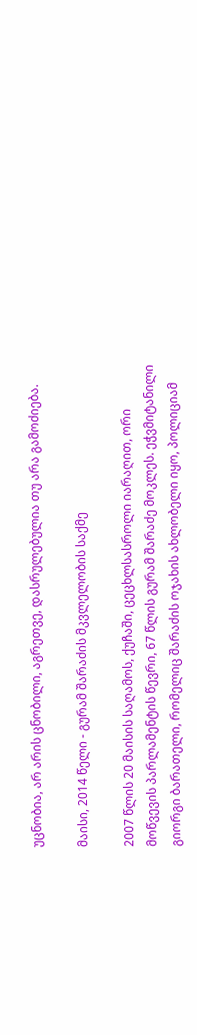უცნობია, არ არის ცნობილი, აგრეთვე, დასრულებულია თუ არა გამოძიება.

მაისი, 2014 წელი - გურამ შარაძის მკვლელობის საქმე

2007 წლის 20 მაისის საღამოს, ქუჩაში, ცეცხლსასროლი იარაღით, ორი მოწვევის პარლამენტის წევრი, 67 წლის გურამ შარაძე მოკლეს. ეჭვმიტანილი გიორგი ბარათელი, რომელიც შარაძის ოჯახის ახლობელი იყო, პოლიციამ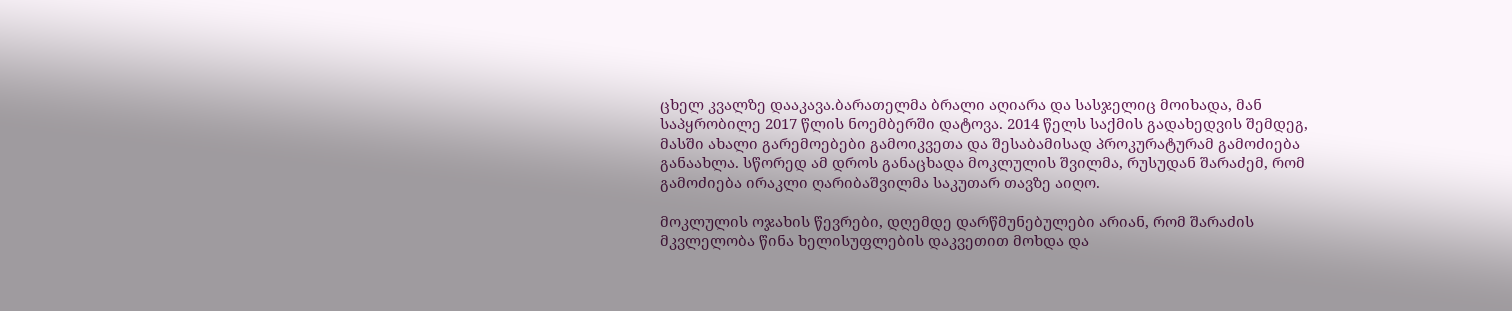ცხელ კვალზე დააკავა.ბარათელმა ბრალი აღიარა და სასჯელიც მოიხადა, მან საპყრობილე 2017 წლის ნოემბერში დატოვა. 2014 წელს საქმის გადახედვის შემდეგ, მასში ახალი გარემოებები გამოიკვეთა და შესაბამისად პროკურატურამ გამოძიება განაახლა. სწორედ ამ დროს განაცხადა მოკლულის შვილმა, რუსუდან შარაძემ, რომ გამოძიება ირაკლი ღარიბაშვილმა საკუთარ თავზე აიღო.

მოკლულის ოჯახის წევრები, დღემდე დარწმუნებულები არიან, რომ შარაძის მკვლელობა წინა ხელისუფლების დაკვეთით მოხდა და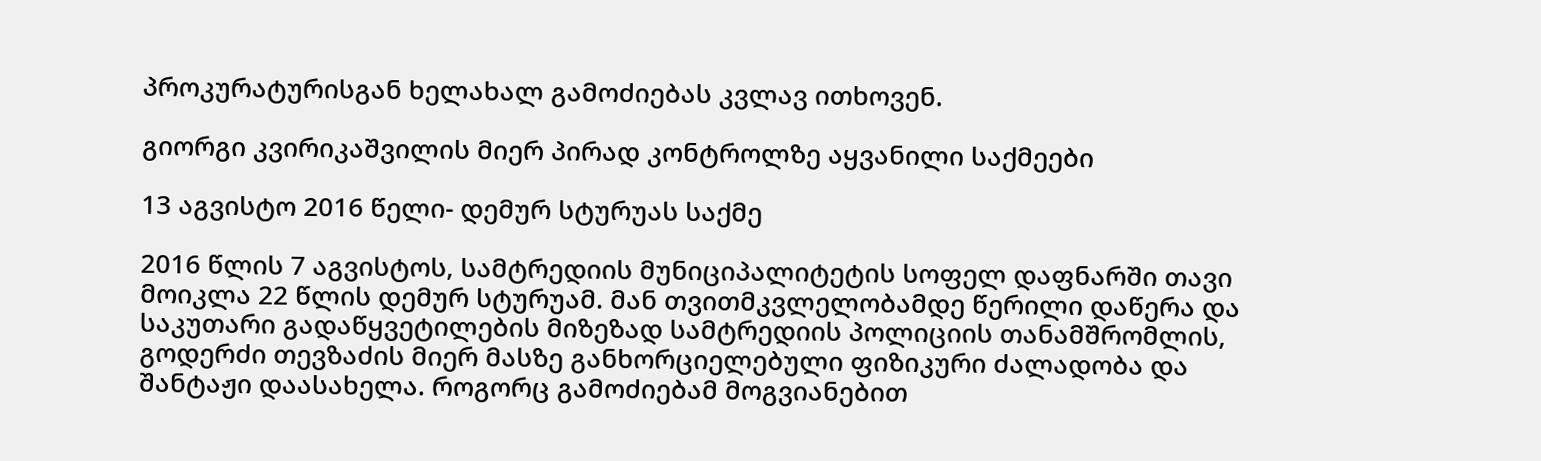პროკურატურისგან ხელახალ გამოძიებას კვლავ ითხოვენ.

გიორგი კვირიკაშვილის მიერ პირად კონტროლზე აყვანილი საქმეები

13 აგვისტო 2016 წელი- დემურ სტურუას საქმე

2016 წლის 7 აგვისტოს, სამტრედიის მუნიციპალიტეტის სოფელ დაფნარში თავი მოიკლა 22 წლის დემურ სტურუამ. მან თვითმკვლელობამდე წერილი დაწერა და საკუთარი გადაწყვეტილების მიზეზად სამტრედიის პოლიციის თანამშრომლის, გოდერძი თევზაძის მიერ მასზე განხორციელებული ფიზიკური ძალადობა და შანტაჟი დაასახელა. როგორც გამოძიებამ მოგვიანებით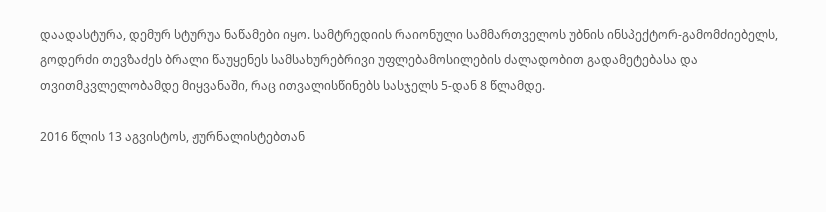დაადასტურა, დემურ სტურუა ნაწამები იყო. სამტრედიის რაიონული სამმართველოს უბნის ინსპექტორ-გამომძიებელს, გოდერძი თევზაძეს ბრალი წაუყენეს სამსახურებრივი უფლებამოსილების ძალადობით გადამეტებასა და თვითმკვლელობამდე მიყვანაში, რაც ითვალისწინებს სასჯელს 5-დან 8 წლამდე.

2016 წლის 13 აგვისტოს, ჟურნალისტებთან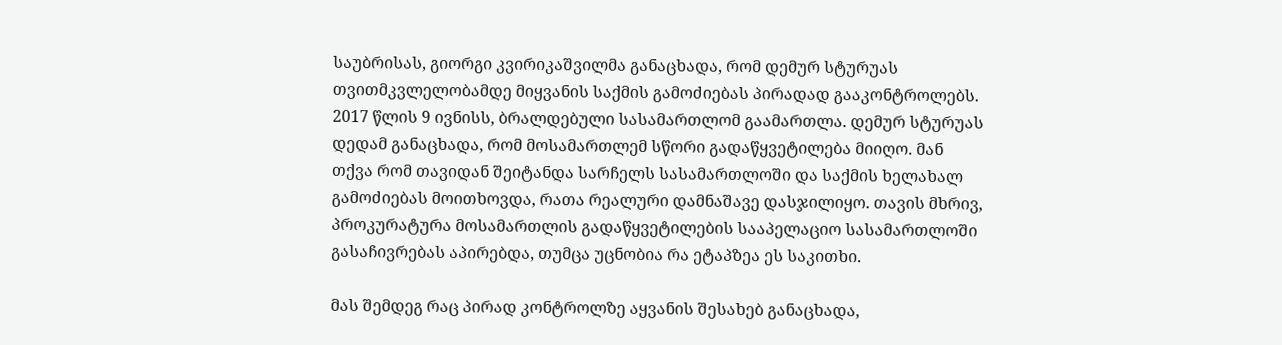საუბრისას, გიორგი კვირიკაშვილმა განაცხადა, რომ დემურ სტურუას თვითმკვლელობამდე მიყვანის საქმის გამოძიებას პირადად გააკონტროლებს. 2017 წლის 9 ივნისს, ბრალდებული სასამართლომ გაამართლა. დემურ სტურუას დედამ განაცხადა, რომ მოსამართლემ სწორი გადაწყვეტილება მიიღო. მან თქვა რომ თავიდან შეიტანდა სარჩელს სასამართლოში და საქმის ხელახალ გამოძიებას მოითხოვდა, რათა რეალური დამნაშავე დასჯილიყო. თავის მხრივ, პროკურატურა მოსამართლის გადაწყვეტილების სააპელაციო სასამართლოში გასაჩივრებას აპირებდა, თუმცა უცნობია რა ეტაპზეა ეს საკითხი.

მას შემდეგ რაც პირად კონტროლზე აყვანის შესახებ განაცხადა,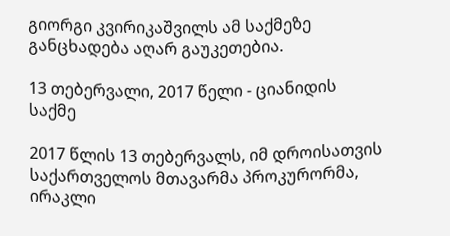გიორგი კვირიკაშვილს ამ საქმეზე განცხადება აღარ გაუკეთებია.

13 თებერვალი, 2017 წელი - ციანიდის საქმე

2017 წლის 13 თებერვალს, იმ დროისათვის საქართველოს მთავარმა პროკურორმა, ირაკლი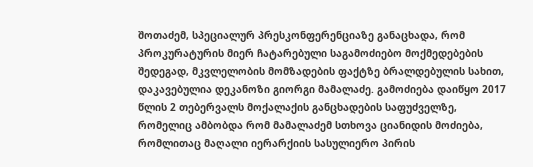შოთაძემ, სპეციალურ პრესკონფერენციაზე განაცხადა, რომ პროკურატურის მიერ ჩატარებული საგამოძიებო მოქმედებების შედეგად, მკვლელობის მომზადების ფაქტზე ბრალდებულის სახით, დაკავებულია დეკანოზი გიორგი მამალაძე. გამოძიება დაიწყო 2017 წლის 2 თებერვალს მოქალაქის განცხადების საფუძველზე, რომელიც ამბობდა რომ მამალაძემ სთხოვა ციანიდის მოძიება, რომლითაც მაღალი იერარქიის სასულიერო პირის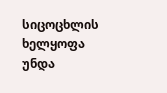სიცოცხლის ხელყოფა უნდა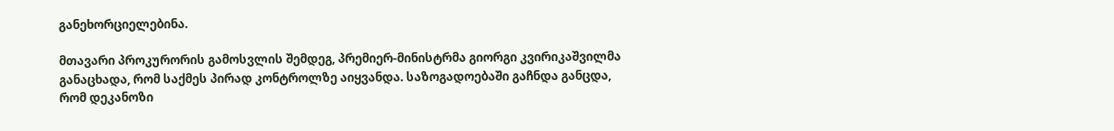განეხორციელებინა.

მთავარი პროკურორის გამოსვლის შემდეგ, პრემიერ-მინისტრმა გიორგი კვირიკაშვილმა განაცხადა, რომ საქმეს პირად კონტროლზე აიყვანდა. საზოგადოებაში გაჩნდა განცდა, რომ დეკანოზი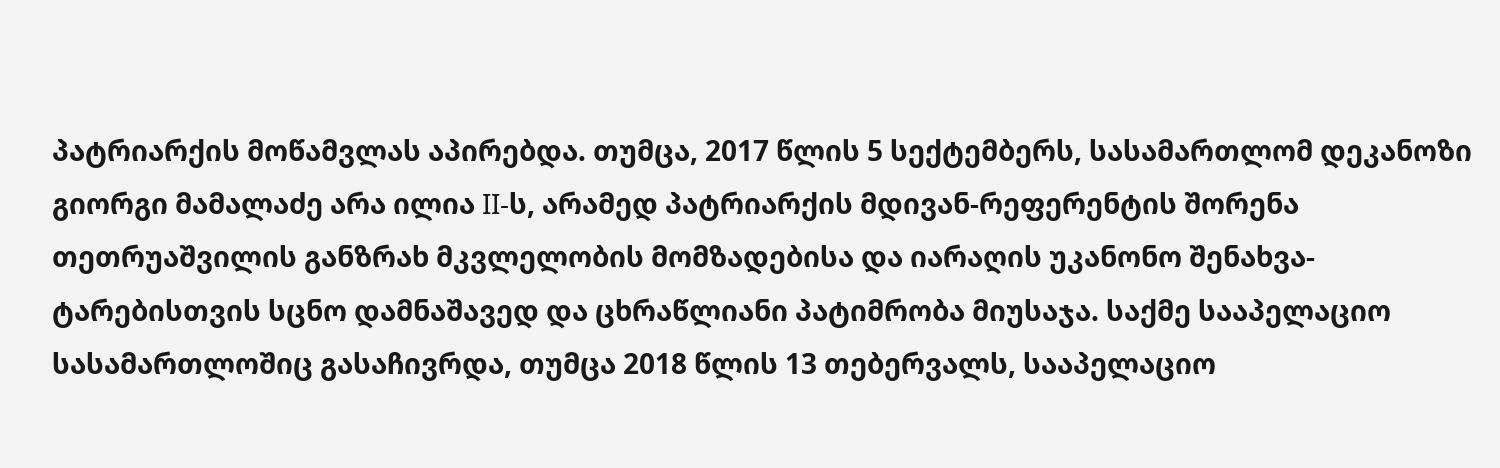პატრიარქის მოწამვლას აპირებდა. თუმცა, 2017 წლის 5 სექტემბერს, სასამართლომ დეკანოზი გიორგი მამალაძე არა ილია II-ს, არამედ პატრიარქის მდივან-რეფერენტის შორენა თეთრუაშვილის განზრახ მკვლელობის მომზადებისა და იარაღის უკანონო შენახვა-ტარებისთვის სცნო დამნაშავედ და ცხრაწლიანი პატიმრობა მიუსაჯა. საქმე სააპელაციო სასამართლოშიც გასაჩივრდა, თუმცა 2018 წლის 13 თებერვალს, სააპელაციო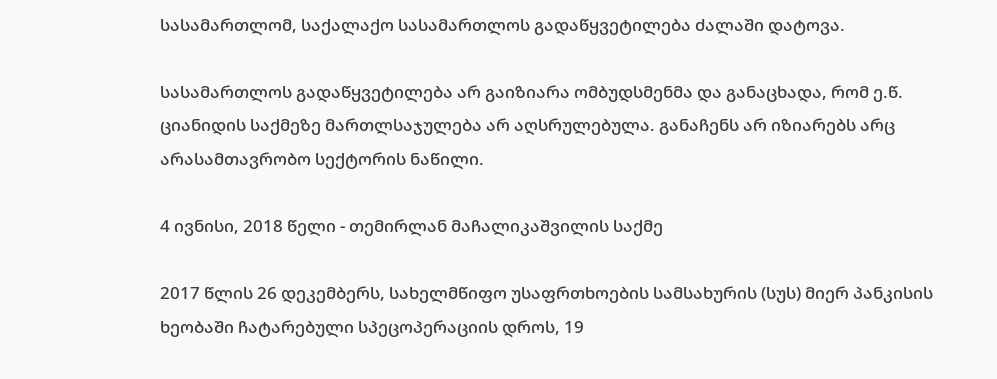სასამართლომ, საქალაქო სასამართლოს გადაწყვეტილება ძალაში დატოვა.

სასამართლოს გადაწყვეტილება არ გაიზიარა ომბუდსმენმა და განაცხადა, რომ ე.წ. ციანიდის საქმეზე მართლსაჯულება არ აღსრულებულა. განაჩენს არ იზიარებს არც არასამთავრობო სექტორის ნაწილი.

4 ივნისი, 2018 წელი - თემირლან მაჩალიკაშვილის საქმე

2017 წლის 26 დეკემბერს, სახელმწიფო უსაფრთხოების სამსახურის (სუს) მიერ პანკისის ხეობაში ჩატარებული სპეცოპერაციის დროს, 19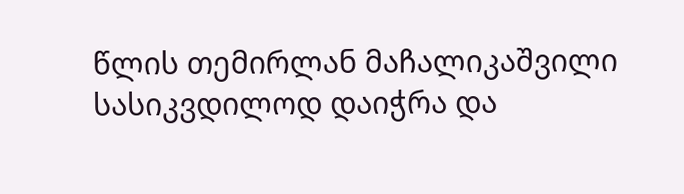წლის თემირლან მაჩალიკაშვილი სასიკვდილოდ დაიჭრა და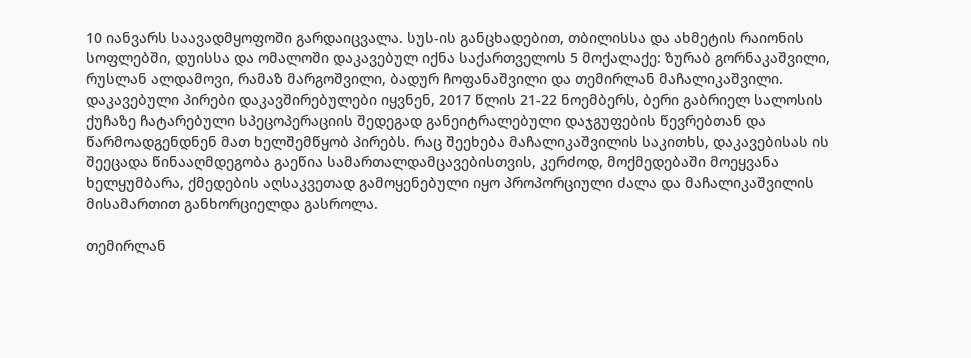10 იანვარს საავადმყოფოში გარდაიცვალა. სუს-ის განცხადებით, თბილისსა და ახმეტის რაიონის სოფლებში, დუისსა და ომალოში დაკავებულ იქნა საქართველოს 5 მოქალაქე: ზურაბ გორნაკაშვილი, რუსლან ალდამოვი, რამაზ მარგოშვილი, ბადურ ჩოფანაშვილი და თემირლან მაჩალიკაშვილი. დაკავებული პირები დაკავშირებულები იყვნენ, 2017 წლის 21-22 ნოემბერს, ბერი გაბრიელ სალოსის ქუჩაზე ჩატარებული სპეცოპერაციის შედეგად განეიტრალებული დაჯგუფების წევრებთან და წარმოადგენდნენ მათ ხელშემწყობ პირებს. რაც შეეხება მაჩალიკაშვილის საკითხს, დაკავებისას ის შეეცადა წინააღმდეგობა გაეწია სამართალდამცავებისთვის, კერძოდ, მოქმედებაში მოეყვანა ხელყუმბარა, ქმედების აღსაკვეთად გამოყენებული იყო პროპორციული ძალა და მაჩალიკაშვილის მისამართით განხორციელდა გასროლა.

თემირლან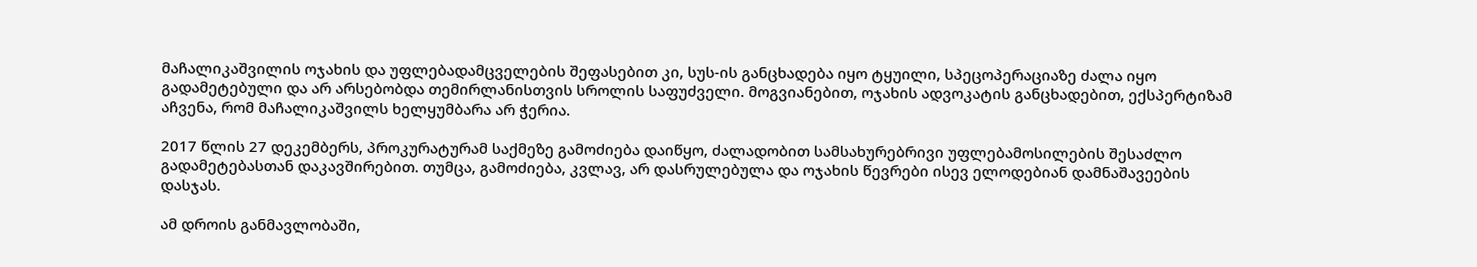მაჩალიკაშვილის ოჯახის და უფლებადამცველების შეფასებით კი, სუს-ის განცხადება იყო ტყუილი, სპეცოპერაციაზე ძალა იყო გადამეტებული და არ არსებობდა თემირლანისთვის სროლის საფუძველი. მოგვიანებით, ოჯახის ადვოკატის განცხადებით, ექსპერტიზამ აჩვენა, რომ მაჩალიკაშვილს ხელყუმბარა არ ჭერია.

2017 წლის 27 დეკემბერს, პროკურატურამ საქმეზე გამოძიება დაიწყო, ძალადობით სამსახურებრივი უფლებამოსილების შესაძლო გადამეტებასთან დაკავშირებით. თუმცა, გამოძიება, კვლავ, არ დასრულებულა და ოჯახის წევრები ისევ ელოდებიან დამნაშავეების დასჯას.

ამ დროის განმავლობაში,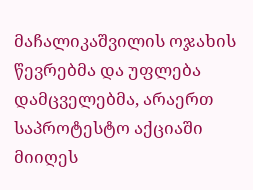მაჩალიკაშვილის ოჯახის წევრებმა და უფლება დამცველებმა, არაერთ საპროტესტო აქციაში მიიღეს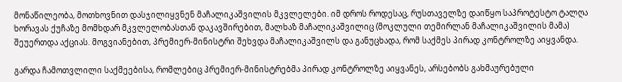მონაწილეობა, მოთხოვნით დასჯილიყვნენ მაჩალიკაშვილის მკვლელები. იმ დროს როდესაც, რუსთაველზე დაიწყო საპროტესტო ტალღა ხორავას ქუჩაზე მომხდარ მკვლელობასთან დაკავშირებით, მალხაზ მაჩალიკაშვილიც (მოკლული თემირლან მაჩალიკაშვილის მამა) შეუერთდა აქციას. მოგვიანებით, პრემიერ-მინისტრი შეხვდა მაჩალიკაშვილს და განუცხადა, რომ საქმეს პირად კონტროლზე აიყვანდა.

გარდა ჩამოთვლილი საქმეებისა, რომლებიც პრემიერ-მინისტრებმა პირად კონტროლზე აიყვანეს, არსებობს გახმაურებული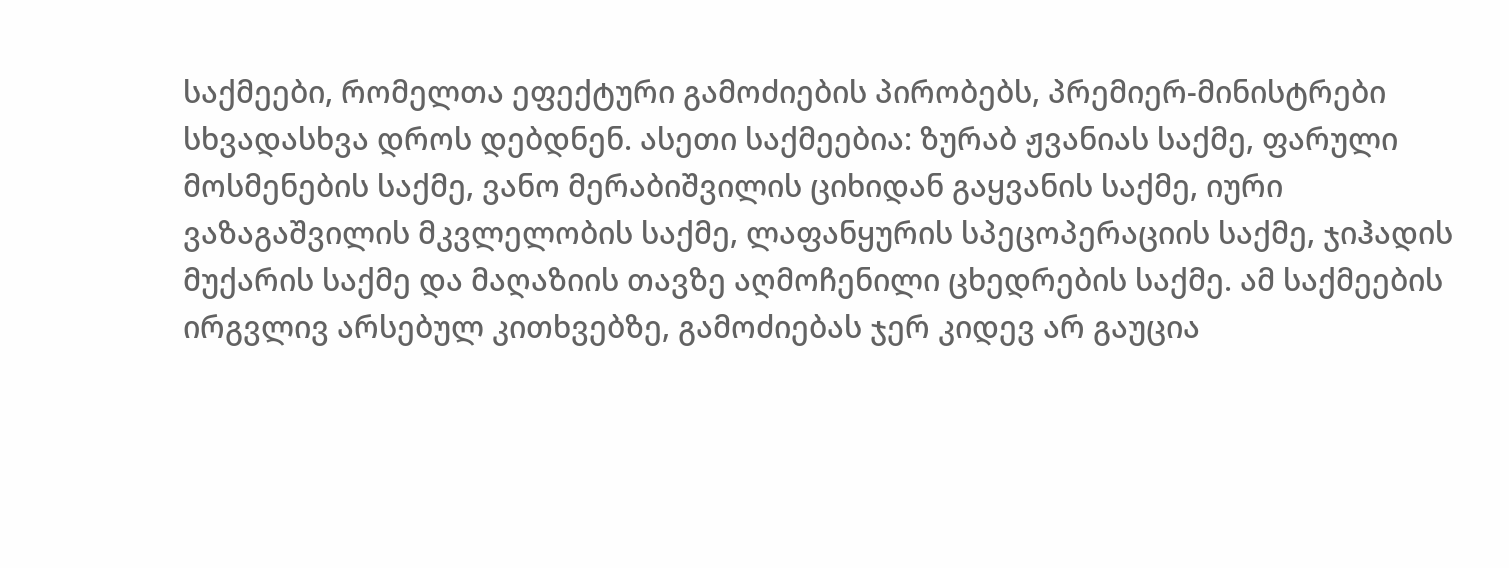საქმეები, რომელთა ეფექტური გამოძიების პირობებს, პრემიერ-მინისტრები სხვადასხვა დროს დებდნენ. ასეთი საქმეებია: ზურაბ ჟვანიას საქმე, ფარული მოსმენების საქმე, ვანო მერაბიშვილის ციხიდან გაყვანის საქმე, იური ვაზაგაშვილის მკვლელობის საქმე, ლაფანყურის სპეცოპერაციის საქმე, ჯიჰადის მუქარის საქმე და მაღაზიის თავზე აღმოჩენილი ცხედრების საქმე. ამ საქმეების ირგვლივ არსებულ კითხვებზე, გამოძიებას ჯერ კიდევ არ გაუცია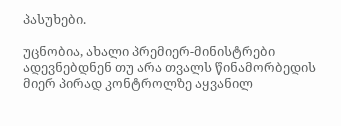პასუხები.

უცნობია, ახალი პრემიერ-მინისტრები ადევნებდნენ თუ არა თვალს წინამორბედის მიერ პირად კონტროლზე აყვანილ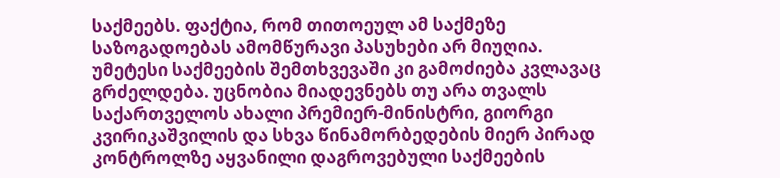საქმეებს. ფაქტია, რომ თითოეულ ამ საქმეზე საზოგადოებას ამომწურავი პასუხები არ მიუღია. უმეტესი საქმეების შემთხვევაში კი გამოძიება კვლავაც გრძელდება. უცნობია მიადევნებს თუ არა თვალს საქართველოს ახალი პრემიერ-მინისტრი, გიორგი კვირიკაშვილის და სხვა წინამორბედების მიერ პირად კონტროლზე აყვანილი დაგროვებული საქმეების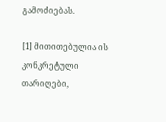გამოძიებას.

[1] მითითებულია ის კონკრეტული თარიღები,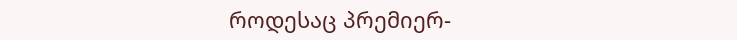როდესაც პრემიერ-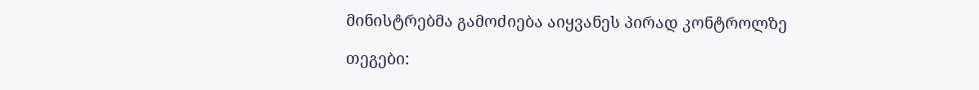მინისტრებმა გამოძიება აიყვანეს პირად კონტროლზე

თეგები: